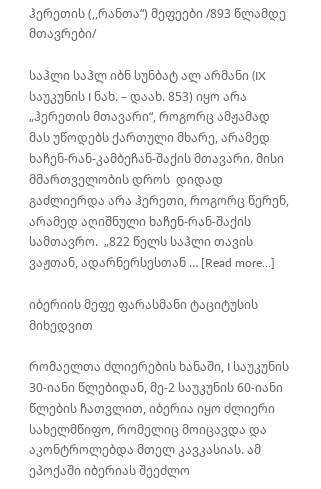ჰერეთის (,,რანთა“) მეფეები /893 წლამდე მთავრები/

საჰლი საჰლ იბნ სუნბატ ალ არმანი (IX საუკუნის I ნახ. – დაახ. 853) იყო არა „ჰერეთის მთავარი“, როგორც ამჟამად მას უწოდებს ქართული მხარე, არამედ ხაჩენ-რან-კამბეჩან-შაქის მთავარი. მისი მმართველობის დროს  დიდად გაძლიერდა არა ჰერეთი, როგორც წერენ, არამედ აღიშნული ხაჩენ-რან-შაქის სამთავრო.  „822 წელს საჰლი თავის ვაჟთან, ადარნერსესთან … [Read more...]

იბერიის მეფე ფარასმანი ტაციტუსის მიხედვით

რომაელთა ძლიერების ხანაში, I საუკუნის 30-იანი წლებიდან, მე-2 საუკუნის 60-იანი წლების ჩათვლით, იბერია იყო ძლიერი სახელმწიფო, რომელიც მოიცავდა და აკონტროლებდა მთელ კავკასიას. ამ ეპოქაში იბერიას შეეძლო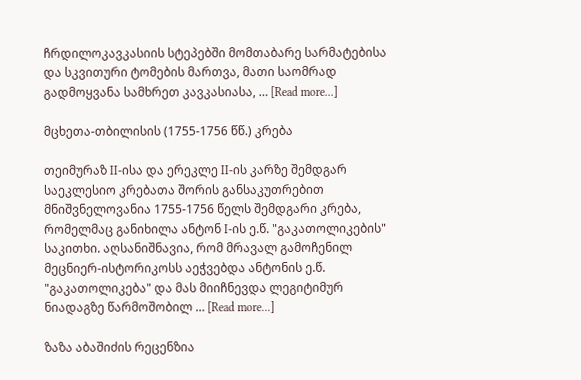ჩრდილოკავკასიის სტეპებში მომთაბარე სარმატებისა და სკვითური ტომების მართვა, მათი საომრად გადმოყვანა სამხრეთ კავკასიასა, … [Read more...]

მცხეთა-თბილისის (1755-1756 წწ.) კრება

თეიმურაზ II-ისა და ერეკლე II-ის კარზე შემდგარ საეკლესიო კრებათა შორის განსაკუთრებით მნიშვნელოვანია 1755-1756 წელს შემდგარი კრება, რომელმაც განიხილა ანტონ I-ის ე.წ. "გაკათოლიკების" საკითხი. აღსანიშნავია, რომ მრავალ გამოჩენილ მეცნიერ-ისტორიკოსს აეჭვებდა ანტონის ე.წ. "გაკათოლიკება" და მას მიიჩნევდა ლეგიტიმურ ნიადაგზე წარმოშობილ … [Read more...]

ზაზა აბაშიძის რეცენზია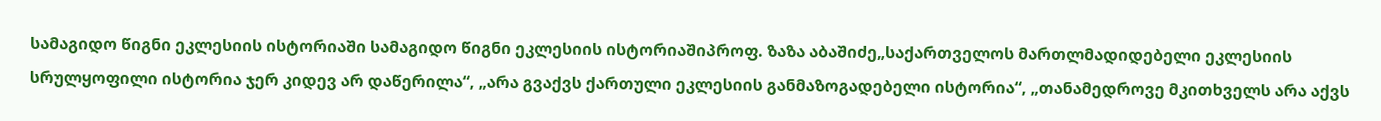სამაგიდო წიგნი ეკლესიის ისტორიაში სამაგიდო წიგნი ეკლესიის ისტორიაშიპროფ. ზაზა აბაშიძე„საქართველოს მართლმადიდებელი ეკლესიის სრულყოფილი ისტორია ჯერ კიდევ არ დაწერილა“, „არა გვაქვს ქართული ეკლესიის განმაზოგადებელი ისტორია“, „თანამედროვე მკითხველს არა აქვს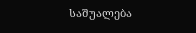საშუალება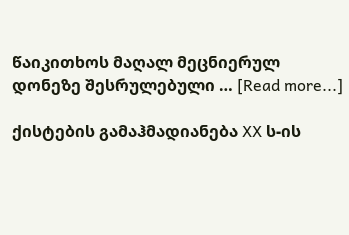წაიკითხოს მაღალ მეცნიერულ დონეზე შესრულებული … [Read more...]

ქისტების გამაჰმადიანება XX ს-ის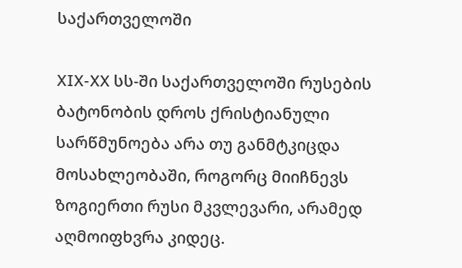საქართველოში

XIX-XX სს-ში საქართველოში რუსების ბატონობის დროს ქრისტიანული სარწმუნოება არა თუ განმტკიცდა მოსახლეობაში, როგორც მიიჩნევს ზოგიერთი რუსი მკვლევარი, არამედ აღმოიფხვრა კიდეც.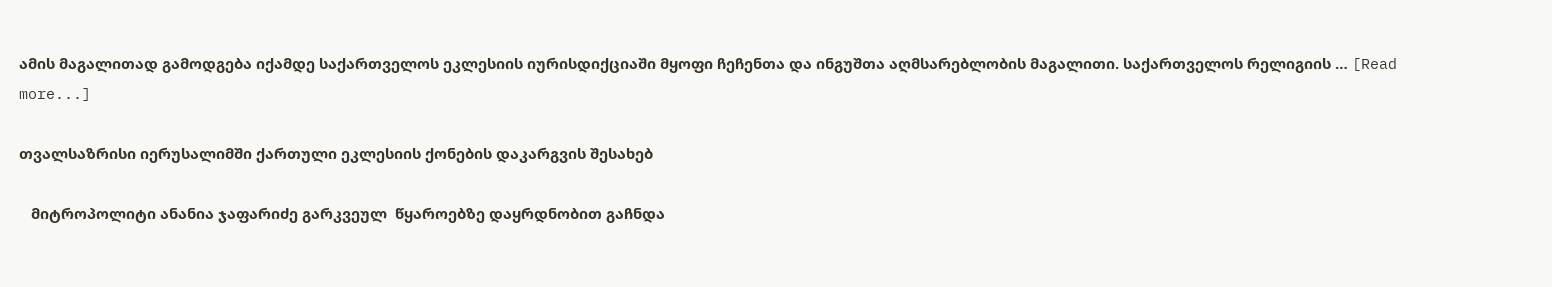ამის მაგალითად გამოდგება იქამდე საქართველოს ეკლესიის იურისდიქციაში მყოფი ჩეჩენთა და ინგუშთა აღმსარებლობის მაგალითი. საქართველოს რელიგიის … [Read more...]

თვალსაზრისი იერუსალიმში ქართული ეკლესიის ქონების დაკარგვის შესახებ

   მიტროპოლიტი ანანია ჯაფარიძე გარკვეულ  წყაროებზე დაყრდნობით გაჩნდა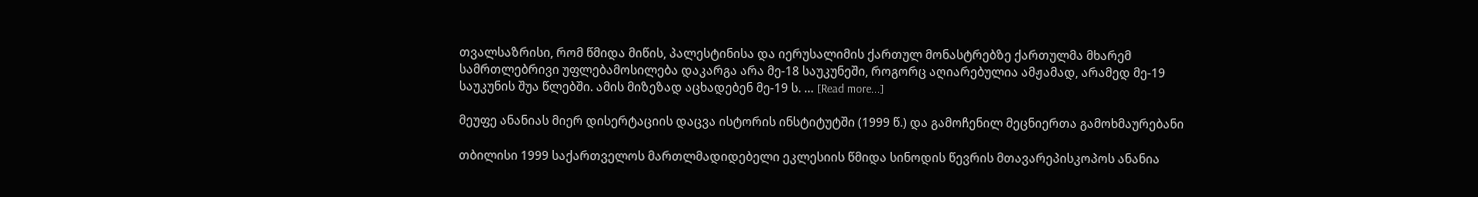თვალსაზრისი, რომ წმიდა მიწის, პალესტინისა და იერუსალიმის ქართულ მონასტრებზე ქართულმა მხარემ სამრთლებრივი უფლებამოსილება დაკარგა არა მე-18 საუკუნეში, როგორც აღიარებულია ამჟამად, არამედ მე-19 საუკუნის შუა წლებში. ამის მიზეზად აცხადებენ მე-19 ს. … [Read more...]

მეუფე ანანიას მიერ დისერტაციის დაცვა ისტორის ინსტიტუტში (1999 წ.) და გამოჩენილ მეცნიერთა გამოხმაურებანი

თბილისი 1999 საქართველოს მართლმადიდებელი ეკლესიის წმიდა სინოდის წევრის მთავარეპისკოპოს ანანია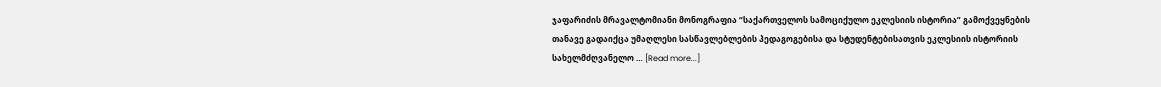ჯაფარიძის მრავალტომიანი მონოგრაფია “საქართველოს სამოციქულო ეკლესიის ისტორია” გამოქვეყნების თანავე გადაიქცა უმაღლესი სასწავლებლების პედაგოგებისა და სტუდენტებისათვის ეკლესიის ისტორიის სახელმძღვანელო … [Read more...]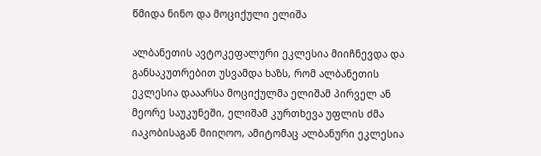წმიდა ნინო და მოციქული ელიშა

ალბანეთის ავტოკეფალური ეკლესია მიიჩნევდა და განსაკუთრებით უსვამდა ხაზს, რომ ალბანეთის ეკლესია დააარსა მოციქულმა ელიშამ პირველ ან მეორე საუკუნეში, ელიშამ კურთხევა უფლის ძმა იაკობისაგან მიიღოო, ამიტომაც ალბანური ეკლესია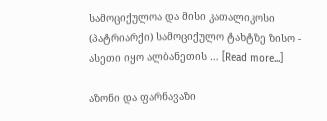სამოციქულოა და მისი კათალიკოსი (პატრიარქი) სამოციქულო ტახტზე ზისო - ასეთი იყო ალბანეთის … [Read more...]

აზონი და ფარნავაზი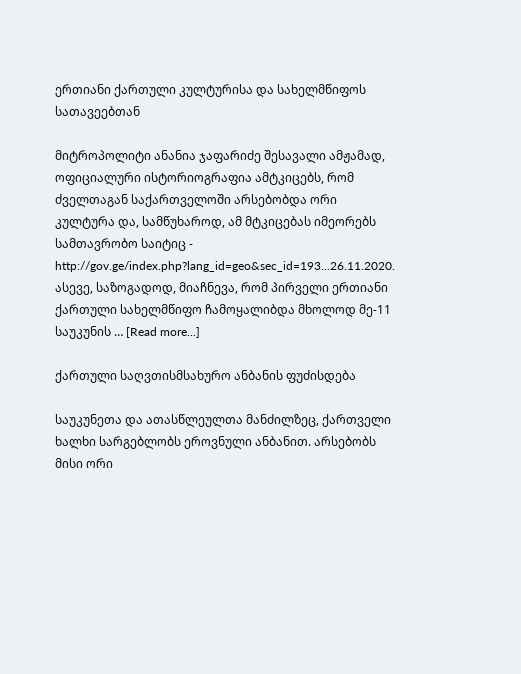ერთიანი ქართული კულტურისა და სახელმწიფოს სათავეებთან

მიტროპოლიტი ანანია ჯაფარიძე შესავალი ამჟამად, ოფიციალური ისტორიოგრაფია ამტკიცებს, რომ ძველთაგან საქართველოში არსებობდა ორი კულტურა და, სამწუხაროდ, ამ მტკიცებას იმეორებს სამთავრობო საიტიც - http://gov.ge/index.php?lang_id=geo&sec_id=193...26.11.2020. ასევე, საზოგადოდ, მიაჩნევა, რომ პირველი ერთიანი ქართული სახელმწიფო ჩამოყალიბდა მხოლოდ მე-11 საუკუნის … [Read more...]

ქართული საღვთისმსახურო ანბანის ფუძისდება

საუკუნეთა და ათასწლეულთა მანძილზეც, ქართველი ხალხი სარგებლობს ეროვნული ანბანით. არსებობს მისი ორი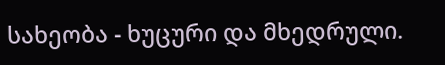სახეობა - ხუცური და მხედრული.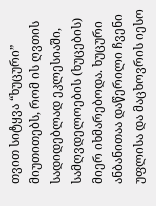თვით სიტყვა “ხუცური” მიუთითებს, რომ ის ღვთის სადიდებლად ეკლესიაში, სამღვდელოების (ხუცების) მიერ იხმარებოდა. ხუცური ანბანითაა დაწერილი ჩვენი უფლისა და მაცხოვრის იესო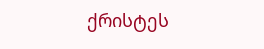ქრისტეს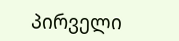პირველი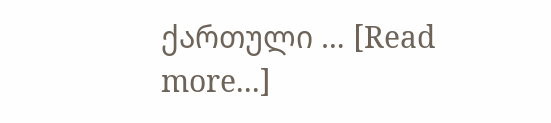ქართული … [Read more...]